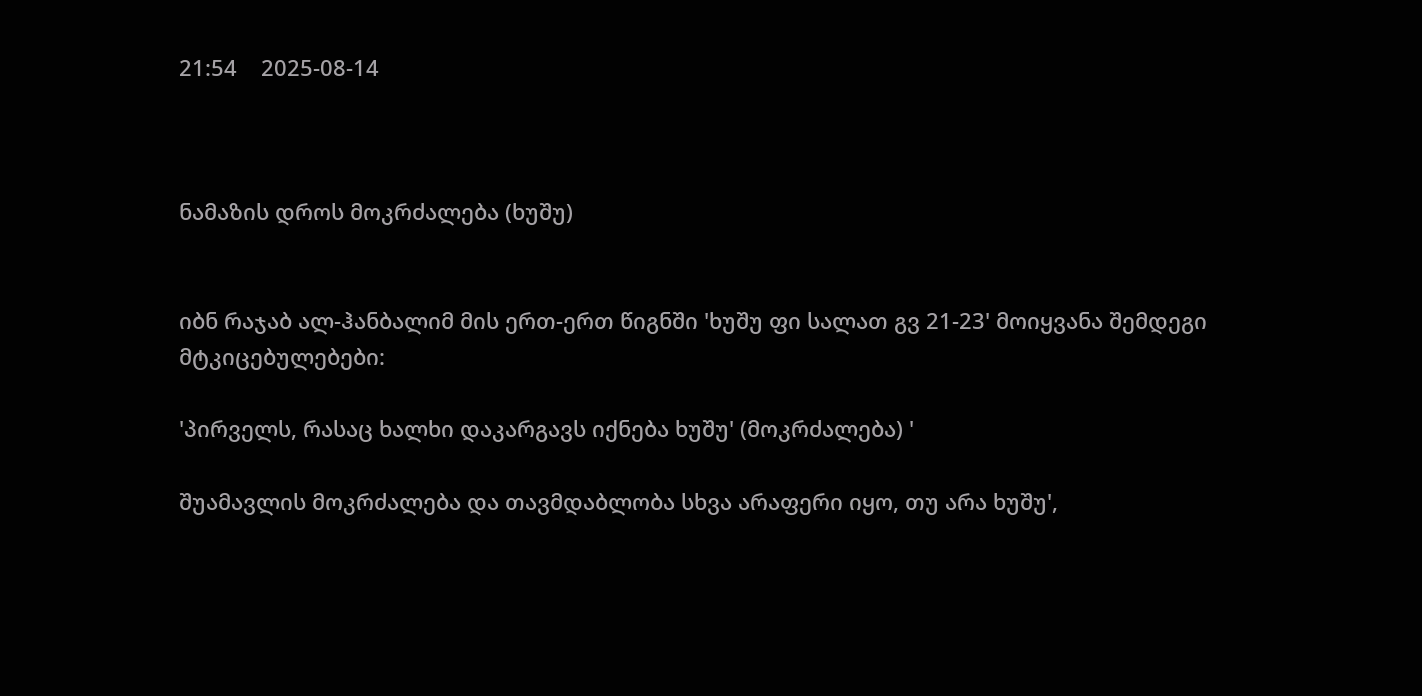21:54    2025-08-14



ნამაზის დროს მოკრძალება (ხუშუ)


იბნ რაჯაბ ალ-ჰანბალიმ მის ერთ-ერთ წიგნში 'ხუშუ ფი სალათ გვ 21-23' მოიყვანა შემდეგი მტკიცებულებები:

'პირველს, რასაც ხალხი დაკარგავს იქნება ხუშუ' (მოკრძალება) '

შუამავლის მოკრძალება და თავმდაბლობა სხვა არაფერი იყო, თუ არა ხუშუ',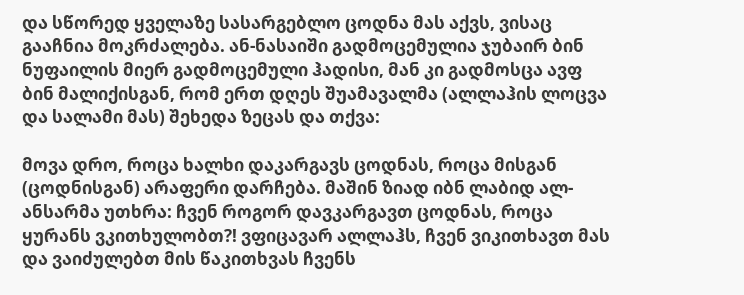და სწორედ ყველაზე სასარგებლო ცოდნა მას აქვს, ვისაც გააჩნია მოკრძალება. ან-ნასაიში გადმოცემულია ჯუბაირ ბინ ნუფაილის მიერ გადმოცემული ჰადისი, მან კი გადმოსცა ავფ ბინ მალიქისგან, რომ ერთ დღეს შუამავალმა (ალლაჰის ლოცვა და სალამი მას) შეხედა ზეცას და თქვა:

მოვა დრო, როცა ხალხი დაკარგავს ცოდნას, როცა მისგან (ცოდნისგან) არაფერი დარჩება. მაშინ ზიად იბნ ლაბიდ ალ-ანსარმა უთხრა: ჩვენ როგორ დავკარგავთ ცოდნას, როცა ყურანს ვკითხულობთ?! ვფიცავარ ალლაჰს, ჩვენ ვიკითხავთ მას და ვაიძულებთ მის წაკითხვას ჩვენს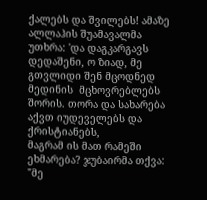ქალებს და შვილებს! ამაზე ალლაჰის შუამავალმა
უთხრა: 'და დაგკარგავს დედაშენი, ო ზიად, მე გთვლიდი შენ მცოდნედ მედინის  მცხოვრებლებს შორის. თორა და სახარება აქვთ იუდეველებს და ქრისტიანებს,
მაგრამ ის მათ რამეში ეხმარება? ჯუბაირმა თქვა:   "მე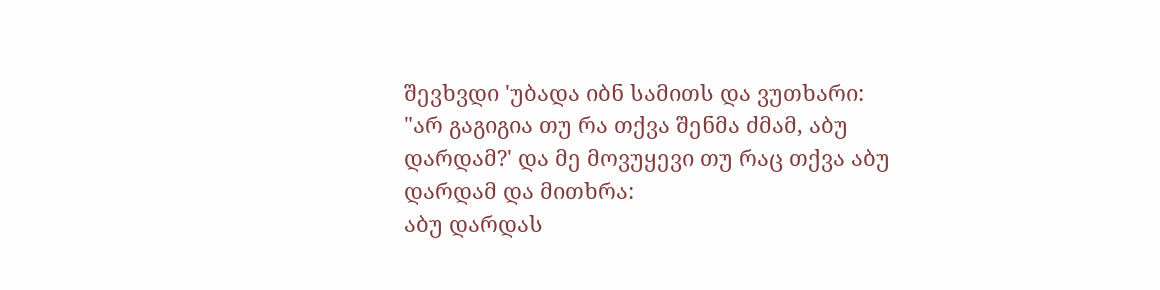შევხვდი 'უბადა იბნ სამითს და ვუთხარი:
"არ გაგიგია თუ რა თქვა შენმა ძმამ, აბუ დარდამ?' და მე მოვუყევი თუ რაც თქვა აბუ დარდამ და მითხრა:
აბუ დარდას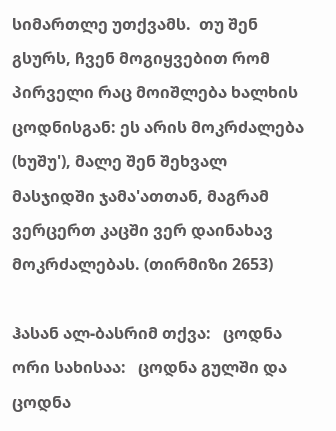სიმართლე უთქვამს.  თუ შენ გსურს, ჩვენ მოგიყვებით რომ პირველი რაც მოიშლება ხალხის ცოდნისგან: ეს არის მოკრძალება (ხუშუ'), მალე შენ შეხვალ მასჯიდში ჯამა'ათთან, მაგრამ ვერცერთ კაცში ვერ დაინახავ მოკრძალებას. (თირმიზი 2653)

ჰასან ალ-ბასრიმ თქვა:   ცოდნა ორი სახისაა:   ცოდნა გულში და ცოდნა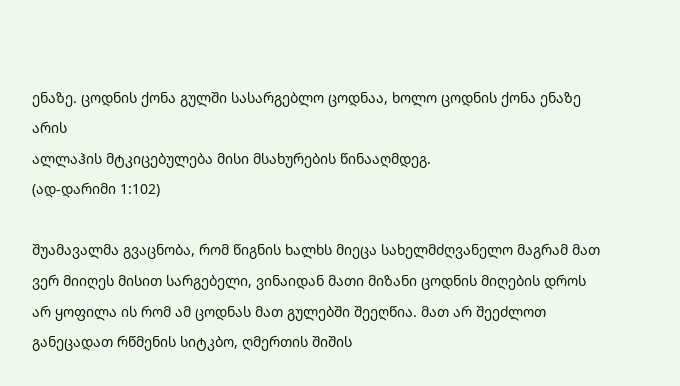ენაზე. ცოდნის ქონა გულში სასარგებლო ცოდნაა, ხოლო ცოდნის ქონა ენაზე არის
ალლაჰის მტკიცებულება მისი მსახურების წინააღმდეგ.
(ად-დარიმი 1:102)

შუამავალმა გვაცნობა, რომ წიგნის ხალხს მიეცა სახელმძღვანელო მაგრამ მათ ვერ მიიღეს მისით სარგებელი, ვინაიდან მათი მიზანი ცოდნის მიღების დროს არ ყოფილა ის რომ ამ ცოდნას მათ გულებში შეეღწია. მათ არ შეეძლოთ განეცადათ რწმენის სიტკბო, ღმერთის შიშის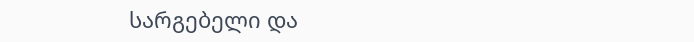სარგებელი და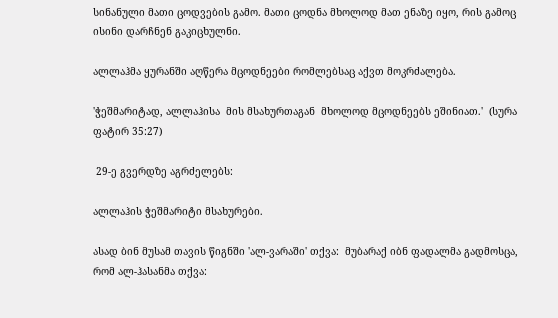სინანული მათი ცოდვების გამო. მათი ცოდნა მხოლოდ მათ ენაზე იყო, რის გამოც ისინი დარჩნენ გაკიცხულნი.

ალლაჰმა ყურანში აღწერა მცოდნეები რომლებსაც აქვთ მოკრძალება.

'ჭეშმარიტად, ალლაჰისა  მის მსახურთაგან  მხოლოდ მცოდნეებს ეშინიათ.'  (სურა ფატირ 35:27)

 29-ე გვერდზე აგრძელებს:

ალლაჰის ჭეშმარიტი მსახურები.

ასად ბინ მუსამ თავის წიგნში 'ალ-ვარაში' თქვა:  მუბარაქ იბნ ფადალმა გადმოსცა, რომ ალ-ჰასანმა თქვა: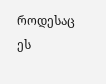როდესაც ეს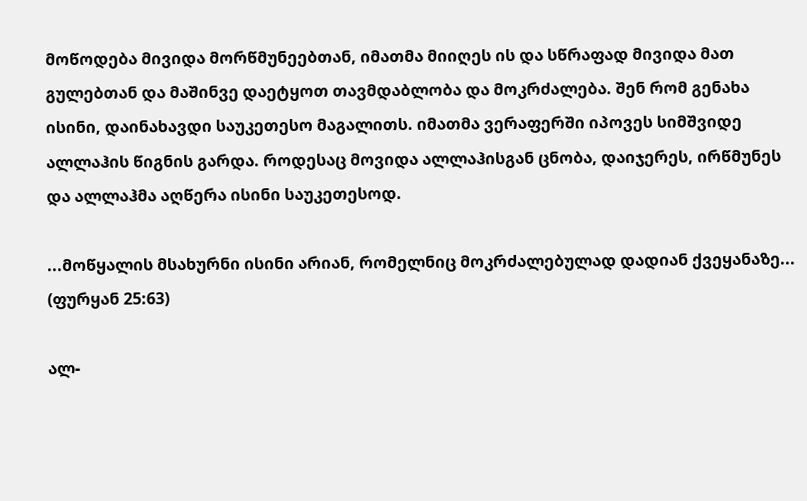მოწოდება მივიდა მორწმუნეებთან, იმათმა მიიღეს ის და სწრაფად მივიდა მათ გულებთან და მაშინვე დაეტყოთ თავმდაბლობა და მოკრძალება. შენ რომ გენახა ისინი, დაინახავდი საუკეთესო მაგალითს. იმათმა ვერაფერში იპოვეს სიმშვიდე ალლაჰის წიგნის გარდა. როდესაც მოვიდა ალლაჰისგან ცნობა, დაიჯერეს, ირწმუნეს და ალლაჰმა აღწერა ისინი საუკეთესოდ.

...მოწყალის მსახურნი ისინი არიან, რომელნიც მოკრძალებულად დადიან ქვეყანაზე...
(ფურყან 25:63)

ალ-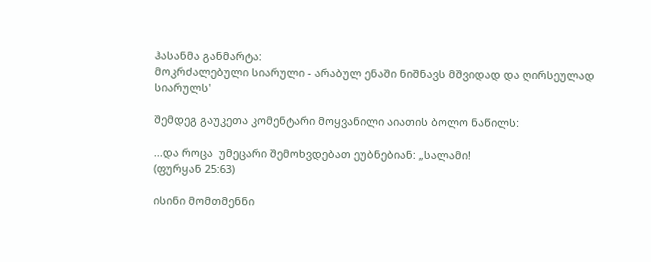ჰასანმა განმარტა:
მოკრძალებული სიარული - არაბულ ენაში ნიშნავს მშვიდად და ღირსეულად სიარულს'

შემდეგ გაუკეთა კომენტარი მოყვანილი აიათის ბოლო ნაწილს:

...და როცა  უმეცარი შემოხვდებათ ეუბნებიან: „სალამი!
(ფურყან 25:63)

ისინი მომთმენნი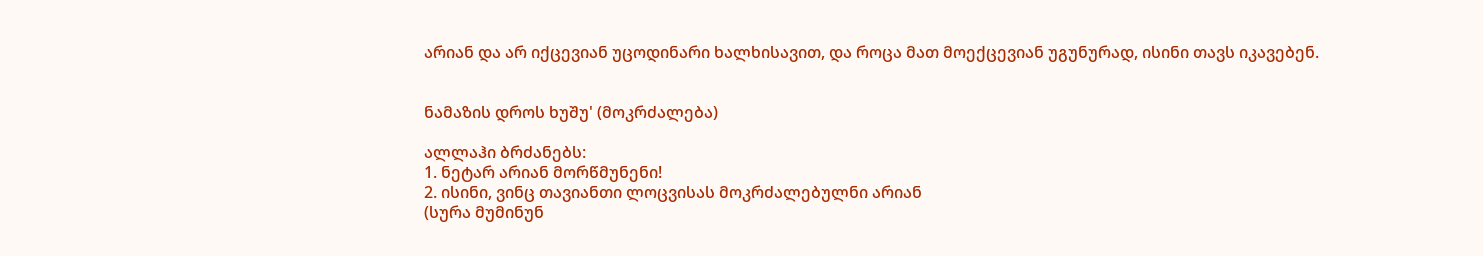არიან და არ იქცევიან უცოდინარი ხალხისავით, და როცა მათ მოექცევიან უგუნურად, ისინი თავს იკავებენ.


ნამაზის დროს ხუშუ' (მოკრძალება)

ალლაჰი ბრძანებს:
1. ნეტარ არიან მორწმუნენი!
2. ისინი, ვინც თავიანთი ლოცვისას მოკრძალებულნი არიან
(სურა მუმინუნ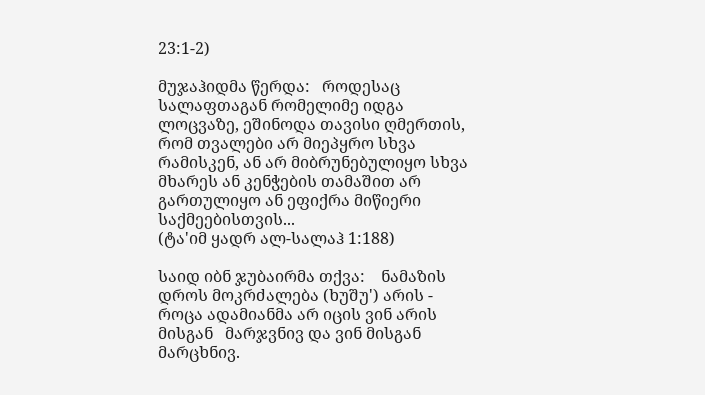23:1-2)

მუჯაჰიდმა წერდა:   როდესაც სალაფთაგან რომელიმე იდგა ლოცვაზე, ეშინოდა თავისი ღმერთის, რომ თვალები არ მიეპყრო სხვა რამისკენ, ან არ მიბრუნებულიყო სხვა მხარეს ან კენჭების თამაშით არ გართულიყო ან ეფიქრა მიწიერი საქმეებისთვის...
(ტა'იმ ყადრ ალ-სალაჰ 1:188)

საიდ იბნ ჯუბაირმა თქვა:    ნამაზის დროს მოკრძალება (ხუშუ') არის - როცა ადამიანმა არ იცის ვინ არის მისგან   მარჯვნივ და ვინ მისგან მარცხნივ.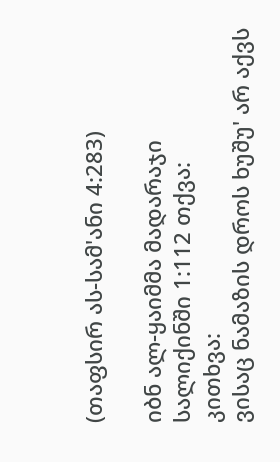(თაფსირ ას-სამ'ანი 4:283)

იბნ ალ-ყაიმმა მადარაჯი სალიქინში 1:112 თქვა:
კითხვა:
ვისაც ნამაზის დროს ხუშუ' არ აქვს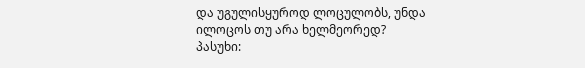და უგულისყუროდ ლოცულობს, უნდა ილოცოს თუ არა ხელმეორედ?
პასუხი: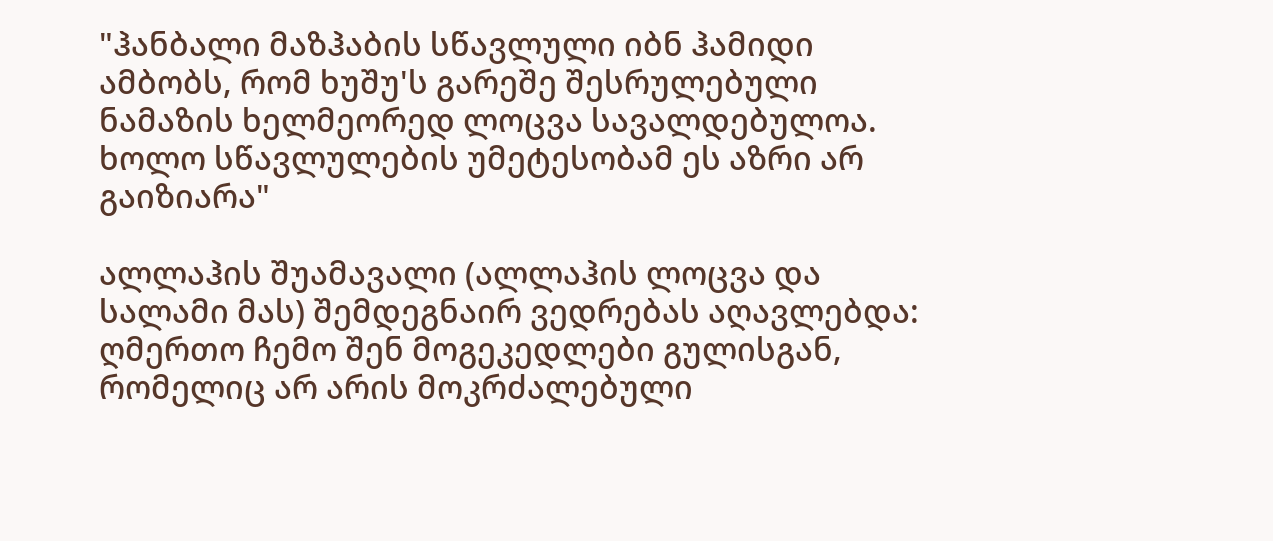"ჰანბალი მაზჰაბის სწავლული იბნ ჰამიდი ამბობს, რომ ხუშუ'ს გარეშე შესრულებული ნამაზის ხელმეორედ ლოცვა სავალდებულოა. ხოლო სწავლულების უმეტესობამ ეს აზრი არ გაიზიარა"

ალლაჰის შუამავალი (ალლაჰის ლოცვა და სალამი მას) შემდეგნაირ ვედრებას აღავლებდა:  ღმერთო ჩემო შენ მოგეკედლები გულისგან, რომელიც არ არის მოკრძალებული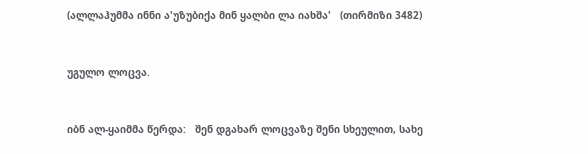(ალლაჰუმმა ინნი ა'უზუბიქა მინ ყალბი ლა იახშა'   (თირმიზი 3482)


უგულო ლოცვა.


იბნ ალ-ყაიმმა წერდა:   შენ დგახარ ლოცვაზე შენი სხეულით, სახე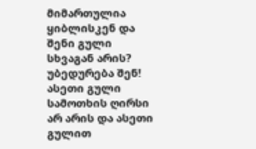მიმართულია ყიბლისკენ და შენი გული სხვაგან არის? უბედურება შენ! ასეთი გული სამოთხის ღირსი არ არის და ასეთი გულით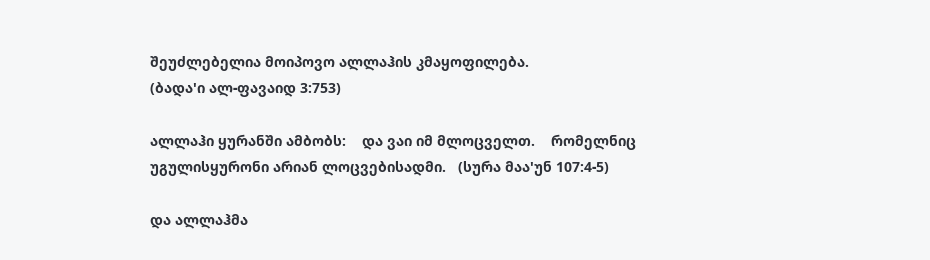შეუძლებელია მოიპოვო ალლაჰის კმაყოფილება.
(ბადა'ი ალ-ფავაიდ 3:753)

ალლაჰი ყურანში ამბობს:    და ვაი იმ მლოცველთ.    რომელნიც უგულისყურონი არიან ლოცვებისადმი.   (სურა მაა'უნ 107:4-5)

და ალლაჰმა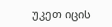უკეთ იცის